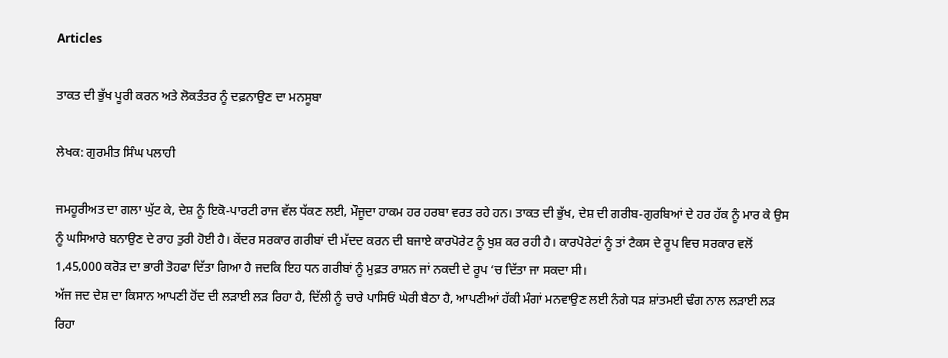Articles

ਤਾਕਤ ਦੀ ਭੁੱਖ ਪੂਰੀ ਕਰਨ ਅਤੇ ਲੋਕਤੰਤਰ ਨੂੰ ਦਫ਼ਨਾਉਣ ਦਾ ਮਨਸੂਬਾ

ਲੇਖਕ: ਗੁਰਮੀਤ ਸਿੰਘ ਪਲਾਹੀ

ਜਮਹੂਰੀਅਤ ਦਾ ਗਲਾ ਘੁੱਟ ਕੇ, ਦੇਸ਼ ਨੂੰ ਇਕੋ-ਪਾਰਟੀ ਰਾਜ ਵੱਲ ਧੱਕਣ ਲਈ, ਮੌਜੂਦਾ ਹਾਕਮ ਹਰ ਹਰਬਾ ਵਰਤ ਰਹੇ ਹਨ। ਤਾਕਤ ਦੀ ਭੁੱਖ, ਦੇਸ਼ ਦੀ ਗਰੀਬ-ਗੁਰਬਿਆਂ ਦੇ ਹਰ ਹੱਕ ਨੂੰ ਮਾਰ ਕੇ ਉਸ ਨੂੰ ਘਸਿਆਰੇ ਬਨਾਉਣ ਦੇ ਰਾਹ ਤੁਰੀ ਹੋਈ ਹੈ। ਕੇਂਦਰ ਸਰਕਾਰ ਗਰੀਬਾਂ ਦੀ ਮੱਦਦ ਕਰਨ ਦੀ ਬਜਾਏ ਕਾਰਪੋਰੇਟ ਨੂੰ ਖੁਸ਼ ਕਰ ਰਹੀ ਹੈ। ਕਾਰਪੋਰੇਟਾਂ ਨੂੰ ਤਾਂ ਟੈਕਸ ਦੇ ਰੂਪ ਵਿਚ ਸਰਕਾਰ ਵਲੋਂ 1,45,000 ਕਰੋੜ ਦਾ ਭਾਰੀ ਤੋਹਫਾ ਦਿੱਤਾ ਗਿਆ ਹੈ ਜਦਕਿ ਇਹ ਧਨ ਗਰੀਬਾਂ ਨੂੰ ਮੁਫ਼ਤ ਰਾਸ਼ਨ ਜਾਂ ਨਕਦੀ ਦੇ ਰੂਪ ‘ਚ ਦਿੱਤਾ ਜਾ ਸਕਦਾ ਸੀ।
ਅੱਜ ਜਦ ਦੇਸ਼ ਦਾ ਕਿਸਾਨ ਆਪਣੀ ਹੋਂਦ ਦੀ ਲੜਾਈ ਲੜ ਰਿਹਾ ਹੈ, ਦਿੱਲੀ ਨੂੰ ਚਾਰੇ ਪਾਸਿਓਂ ਘੇਰੀ ਬੈਠਾ ਹੈ, ਆਪਣੀਆਂ ਹੱਕੀ ਮੰਗਾਂ ਮਨਵਾਉਣ ਲਈ ਨੰਗੇ ਧੜ ਸ਼ਾਂਤਮਈ ਢੰਗ ਨਾਲ ਲੜਾਈ ਲੜ ਰਿਹਾ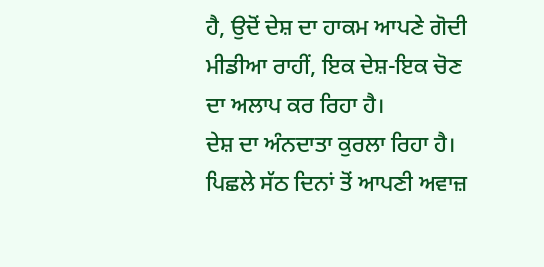ਹੈ, ਉਦੋਂ ਦੇਸ਼ ਦਾ ਹਾਕਮ ਆਪਣੇ ਗੋਦੀ ਮੀਡੀਆ ਰਾਹੀਂ, ਇਕ ਦੇਸ਼-ਇਕ ਚੋਣ ਦਾ ਅਲਾਪ ਕਰ ਰਿਹਾ ਹੈ।
ਦੇਸ਼ ਦਾ ਅੰਨਦਾਤਾ ਕੁਰਲਾ ਰਿਹਾ ਹੈ। ਪਿਛਲੇ ਸੱਠ ਦਿਨਾਂ ਤੋਂ ਆਪਣੀ ਅਵਾਜ਼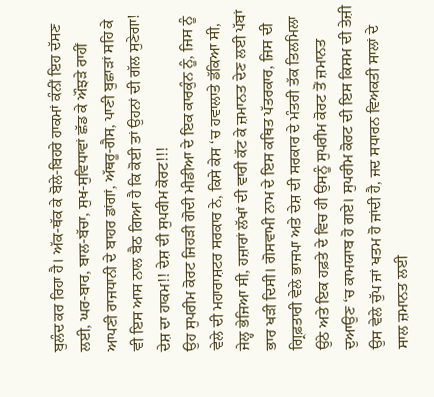ਬੁਲੰਦ ਕਰ ਰਿਹਾ ਹੈ। ਅੱਕ-ਥੱਕ ਕੇ ਬੋਲੇ-ਬਿਹਰੇ ਹਾਕਮਾਂ ਕੰਨੀਂ ਇਹ ਦੱਸਣ ਲਈ, ਘਰ-ਬਾਰ, ਬਾਲ-ਬੱਚਾ, ਸੁਖ-ਸੁਵਿਧਾਵਾਂ ਛੱਡ ਕੇ ਔਝੜੇ ਰਾਹੀਂ ਆਪਣੀ ਰਾਜਧਾਨੀ ਦੇ ਬਾਹਰ ਡਾਂਗਾਂ, ਅੱਥਰੂ-ਗੈਸ, ਪਾਣੀ ਬੁਛਾੜਾਂ ਸਹਿ ਕੇ ਵੀ ਇਸ ਆਸ ਨਾਲ ਬੈਠ ਗਿਆ ਹੈ ਕਿ ਕੋਈ ਤਾਂ ਉਹਨਾਂ ਦੀ ਗੱਲ ਸੁਣੇਗਾ! ਦੇਸ਼ ਦਾ ਹਾਕਮ!! ਦੇਸ਼ ਦੀ ਸੁਪਰੀਮ ਕੋਰਟ!!!
ਉਹ ਸੁਪਰੀਮ ਕੋਰਟ ਜਿਹੜੀ ਗੋਦੀ ਮੀਡੀਆ ਦੇ ਇਕ ਕਾਰਕੁੰਨ ਨੂੰ, ਜਿਸ ਨੂੰ ਵੇਲੇ ਦੀ ਮਹਾਰਾਸ਼ਟਰ ਸਰਕਾਰ ਨੇ, ਕਿਸੇ ਕੇਸ ‘ਚ ਹਵਾਲਾਤੇ ਡੱਕਿਆ ਸੀ, ਜੇਲ੍ਹ ਭੇਜਿਆ ਸੀ, ਹਜ਼ਾਰਾਂ ਲੱਖਾਂ ਦੀ ਵਾਰੀ ਕੱਟ ਕੇ ਜ਼ਮਾਨਤ ਦੇਣ ਲਈ ਪੱਬਾਂ ਭਾਰ ਖੜੀ ਦਿਸੀ। ਗੋਸਵਾਮੀ ਨਾਮ ਦੇ ਇਸ ਕਥਿਤ ਪੱਤਰਕਾਰ, ਜਿਸ ਦੀ ਗ੍ਰਿਫ਼ਤਾਰੀ ਵੇਲੇ ਭਾਜਪਾ ਅਤੇ ਦੇਸ਼ ਦੀ ਸਰਕਾਰ ਦੇ ਮੰਤਰੀ ਤੱਕ ਤਿਲਮਿਲਾ ਉਠੇ ਅਤੇ ਇਕ ਹਫ਼ਤੇ ਦੇ ਵਿਚ ਹੀ ਉਸਨੂੰ ਸੁਪਰੀਮ ਕੋਰਟ ਤੋਂ ਜ਼ਮਾਨਤ ਦੁਆਉਣ ‘ਚ ਕਾਮਯਾਬ ਹੋ ਗਏ। ਸੁਪਰੀਮ ਕੋਰਟ ਦੀ ਇਸ ਕਿਸਮ ਦੀ ਤੇਜ਼ੀ ਉਸ ਵੇਲੇ ਚੁੱਪ ਜਾਂ ਖਤਮ ਹੋ ਜਾਂਦੀ ਹੈ, ਜਦ ਸਧਾਰਨ ਵਿਅਕਤੀ ਸਾਲਾਂ ਦੇ ਸਾਲ ਜ਼ਮਾਨਤ ਲਈ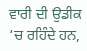ਵਾਰੀ ਦੀ ਉਡੀਕ ‘ਚ ਰਹਿੰਦੇ ਹਨ,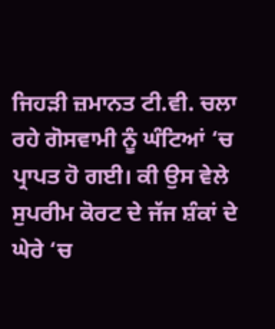ਜਿਹੜੀ ਜ਼ਮਾਨਤ ਟੀ.ਵੀ. ਚਲਾ ਰਹੇ ਗੋਸਵਾਮੀ ਨੂੰ ਘੰਟਿਆਂ ‘ਚ ਪ੍ਰਾਪਤ ਹੋ ਗਈ। ਕੀ ਉਸ ਵੇਲੇ ਸੁਪਰੀਮ ਕੋਰਟ ਦੇ ਜੱਜ ਸ਼ੰਕਾਂ ਦੇ ਘੇਰੇ ‘ਚ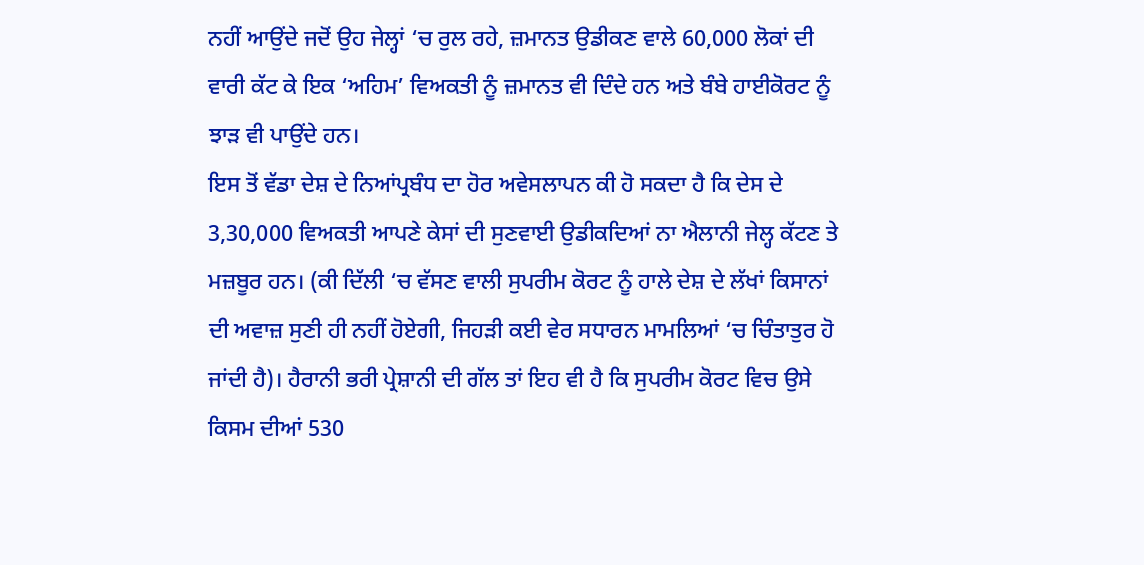ਨਹੀਂ ਆਉਂਦੇ ਜਦੋਂ ਉਹ ਜੇਲ੍ਹਾਂ ‘ਚ ਰੁਲ ਰਹੇ, ਜ਼ਮਾਨਤ ਉਡੀਕਣ ਵਾਲੇ 60,000 ਲੋਕਾਂ ਦੀ ਵਾਰੀ ਕੱਟ ਕੇ ਇਕ ‘ਅਹਿਮ’ ਵਿਅਕਤੀ ਨੂੰ ਜ਼ਮਾਨਤ ਵੀ ਦਿੰਦੇ ਹਨ ਅਤੇ ਬੰਬੇ ਹਾਈਕੋਰਟ ਨੂੰ ਝਾੜ ਵੀ ਪਾਉਂਦੇ ਹਨ।
ਇਸ ਤੋਂ ਵੱਡਾ ਦੇਸ਼ ਦੇ ਨਿਆਂਪ੍ਰਬੰਧ ਦਾ ਹੋਰ ਅਵੇਸਲਾਪਨ ਕੀ ਹੋ ਸਕਦਾ ਹੈ ਕਿ ਦੇਸ ਦੇ 3,30,000 ਵਿਅਕਤੀ ਆਪਣੇ ਕੇਸਾਂ ਦੀ ਸੁਣਵਾਈ ਉਡੀਕਦਿਆਂ ਨਾ ਐਲਾਨੀ ਜੇਲ੍ਹ ਕੱਟਣ ਤੇ ਮਜ਼ਬੂਰ ਹਨ। (ਕੀ ਦਿੱਲੀ ‘ਚ ਵੱਸਣ ਵਾਲੀ ਸੁਪਰੀਮ ਕੋਰਟ ਨੂੰ ਹਾਲੇ ਦੇਸ਼ ਦੇ ਲੱਖਾਂ ਕਿਸਾਨਾਂ ਦੀ ਅਵਾਜ਼ ਸੁਣੀ ਹੀ ਨਹੀਂ ਹੋਏਗੀ, ਜਿਹੜੀ ਕਈ ਵੇਰ ਸਧਾਰਨ ਮਾਮਲਿਆਂ ‘ਚ ਚਿੰਤਾਤੁਰ ਹੋ ਜਾਂਦੀ ਹੈ)। ਹੈਰਾਨੀ ਭਰੀ ਪ੍ਰੇਸ਼ਾਨੀ ਦੀ ਗੱਲ ਤਾਂ ਇਹ ਵੀ ਹੈ ਕਿ ਸੁਪਰੀਮ ਕੋਰਟ ਵਿਚ ਉਸੇ ਕਿਸਮ ਦੀਆਂ 530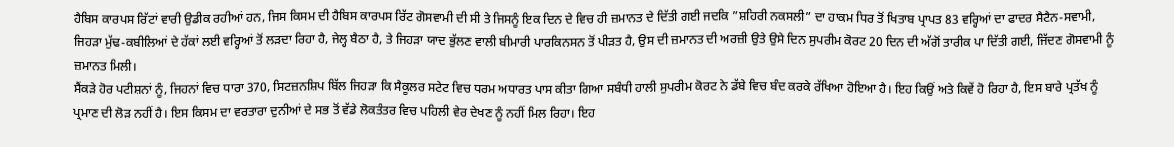ਹੈਬਿਸ ਕਾਰਪਸ ਰਿੱਟਾਂ ਵਾਰੀ ਉਡੀਕ ਰਹੀਆਂ ਹਨ, ਜਿਸ ਕਿਸਮ ਦੀ ਹੈਬਿਸ ਕਾਰਪਸ ਰਿੱਟ ਗੋਸਵਾਮੀ ਦੀ ਸੀ ਤੇ ਜਿਸਨੂੰ ਇਕ ਦਿਨ ਦੇ ਵਿਚ ਹੀ ਜ਼ਮਾਨਤ ਦੇ ਦਿੱਤੀ ਗਈ ਜਦਕਿ ”ਸ਼ਹਿਰੀ ਨਕਸਲੀ” ਦਾ ਹਾਕਮ ਧਿਰ ਤੋਂ ਖਿਤਾਬ ਪ੍ਰਾਪਤ 83 ਵਰ੍ਹਿਆਂ ਦਾ ਫਾਦਰ ਸੈਟੈਨ-ਸਵਾਮੀ, ਜਿਹੜਾ ਮੁੱਢ-ਕਬੀਲਿਆਂ ਦੇ ਹੱਕਾਂ ਲਈ ਵਰ੍ਹਿਆਂ ਤੋਂ ਲੜਦਾ ਰਿਹਾ ਹੈ, ਜੇਲ੍ਹ ਬੈਠਾ ਹੈ, ਤੇ ਜਿਹੜਾ ਯਾਦ ਭੁੱਲਣ ਵਾਲੀ ਬੀਮਾਰੀ ਪਾਰਕਿਨਸਨ ਤੋਂ ਪੀੜਤ ਹੈ, ਉਸ ਦੀ ਜ਼ਮਾਨਤ ਦੀ ਅਰਜ਼ੀ ਉਤੇ ਉਸੇ ਦਿਨ ਸੁਪਰੀਮ ਕੋਰਟ 20 ਦਿਨ ਦੀ ਅੱਗੋਂ ਤਾਰੀਕ ਪਾ ਦਿੱਤੀ ਗਈ, ਜਿੱਦਣ ਗੋਸਵਾਮੀ ਨੂੰ ਜ਼ਮਾਨਤ ਮਿਲੀ।
ਸੈਂਕੜੇ ਹੋਰ ਪਟੀਸ਼ਨਾਂ ਨੂੰ, ਜਿਹਨਾਂ ਵਿਚ ਧਾਰਾ 370, ਸਿਟਜ਼ਨਸ਼ਿਪ ਬਿੱਲ ਜਿਹੜਾ ਕਿ ਸੈਕੂਲਰ ਸਟੇਟ ਵਿਚ ਧਰਮ ਅਧਾਰਤ ਪਾਸ ਕੀਤਾ ਗਿਆ ਸਬੰਧੀ ਹਾਲੀ ਸੁਪਰੀਮ ਕੋਰਟ ਨੇ ਡੱਬੇ ਵਿਚ ਬੰਦ ਕਰਕੇ ਰੱਖਿਆ ਹੋਇਆ ਹੈ। ਇਹ ਕਿਉਂ ਅਤੇ ਕਿਵੇਂ ਹੋ ਰਿਹਾ ਹੈ, ਇਸ ਬਾਰੇ ਪ੍ਰਤੱਖ ਨੂੰ ਪ੍ਰਮਾਣ ਦੀ ਲੋੜ ਨਹੀਂ ਹੈ। ਇਸ ਕਿਸਮ ਦਾ ਵਰਤਾਰਾ ਦੁਨੀਆਂ ਦੇ ਸਭ ਤੋਂ ਵੱਡੇ ਲੋਕਤੰਤਰ ਵਿਚ ਪਹਿਲੀ ਵੇਰ ਦੇਖਣ ਨੂੰ ਨਹੀਂ ਮਿਲ ਰਿਹਾ। ਇਹ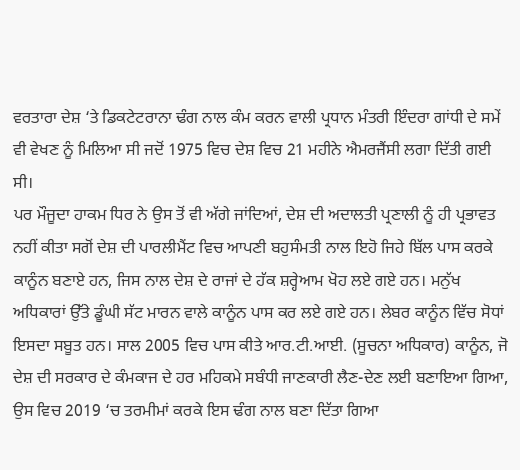ਵਰਤਾਰਾ ਦੇਸ਼ ‘ਤੇ ਡਿਕਟੇਟਰਾਨਾ ਢੰਗ ਨਾਲ ਕੰਮ ਕਰਨ ਵਾਲੀ ਪ੍ਰਧਾਨ ਮੰਤਰੀ ਇੰਦਰਾ ਗਾਂਧੀ ਦੇ ਸਮੇਂ ਵੀ ਵੇਖਣ ਨੂੰ ਮਿਲਿਆ ਸੀ ਜਦੋਂ 1975 ਵਿਚ ਦੇਸ਼ ਵਿਚ 21 ਮਹੀਨੇ ਐਮਰਜੈਂਸੀ ਲਗਾ ਦਿੱਤੀ ਗਈ ਸੀ।
ਪਰ ਮੌਜੂਦਾ ਹਾਕਮ ਧਿਰ ਨੇ ਉਸ ਤੋਂ ਵੀ ਅੱਗੇ ਜਾਂਦਿਆਂ, ਦੇਸ਼ ਦੀ ਅਦਾਲਤੀ ਪ੍ਰਣਾਲੀ ਨੂੰ ਹੀ ਪ੍ਰਭਾਵਤ ਨਹੀਂ ਕੀਤਾ ਸਗੋਂ ਦੇਸ਼ ਦੀ ਪਾਰਲੀਮੈਂਟ ਵਿਚ ਆਪਣੀ ਬਹੁਸੰਮਤੀ ਨਾਲ ਇਹੋ ਜਿਹੇ ਬਿੱਲ ਪਾਸ ਕਰਕੇ ਕਾਨੂੰਨ ਬਣਾਏ ਹਨ, ਜਿਸ ਨਾਲ ਦੇਸ਼ ਦੇ ਰਾਜਾਂ ਦੇ ਹੱਕ ਸ਼ਰ੍ਹੇਆਮ ਖੋਹ ਲਏ ਗਏ ਹਨ। ਮਨੁੱਖ ਅਧਿਕਾਰਾਂ ਉੱਤੇ ਡੂੰਘੀ ਸੱਟ ਮਾਰਨ ਵਾਲੇ ਕਾਨੂੰਨ ਪਾਸ ਕਰ ਲਏ ਗਏ ਹਨ। ਲੇਬਰ ਕਾਨੂੰਨ ਵਿੱਚ ਸੋਧਾਂ ਇਸਦਾ ਸਬੂਤ ਹਨ। ਸਾਲ 2005 ਵਿਚ ਪਾਸ ਕੀਤੇ ਆਰ.ਟੀ.ਆਈ. (ਸੂਚਨਾ ਅਧਿਕਾਰ) ਕਾਨੂੰਨ, ਜੋ ਦੇਸ਼ ਦੀ ਸਰਕਾਰ ਦੇ ਕੰਮਕਾਜ ਦੇ ਹਰ ਮਹਿਕਮੇ ਸਬੰਧੀ ਜਾਣਕਾਰੀ ਲੈਣ-ਦੇਣ ਲਈ ਬਣਾਇਆ ਗਿਆ, ਉਸ ਵਿਚ 2019 ‘ਚ ਤਰਮੀਮਾਂ ਕਰਕੇ ਇਸ ਢੰਗ ਨਾਲ ਬਣਾ ਦਿੱਤਾ ਗਿਆ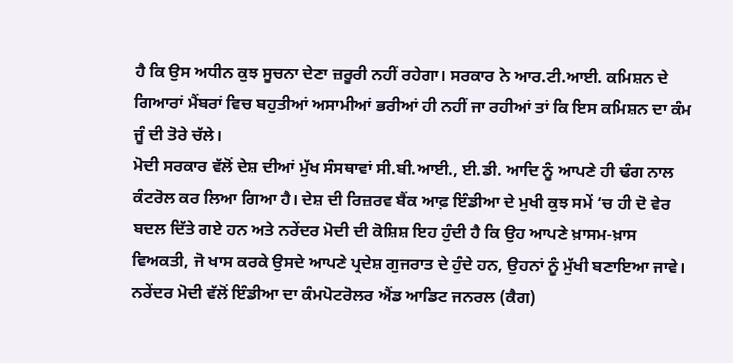ਹੈ ਕਿ ਉਸ ਅਧੀਨ ਕੁਝ ਸੂਚਨਾ ਦੇਣਾ ਜ਼ਰੂਰੀ ਨਹੀਂ ਰਹੇਗਾ। ਸਰਕਾਰ ਨੇ ਆਰ.ਟੀ.ਆਈ. ਕਮਿਸ਼ਨ ਦੇ ਗਿਆਰਾਂ ਮੈਂਬਰਾਂ ਵਿਚ ਬਹੁਤੀਆਂ ਅਸਾਮੀਆਂ ਭਰੀਆਂ ਹੀ ਨਹੀਂ ਜਾ ਰਹੀਆਂ ਤਾਂ ਕਿ ਇਸ ਕਮਿਸ਼ਨ ਦਾ ਕੰਮ ਜੂੰ ਦੀ ਤੋਰੇ ਚੱਲੇ।
ਮੋਦੀ ਸਰਕਾਰ ਵੱਲੋਂ ਦੇਸ਼ ਦੀਆਂ ਮੁੱਖ ਸੰਸਥਾਵਾਂ ਸੀ.ਬੀ.ਆਈ., ਈ.ਡੀ. ਆਦਿ ਨੂੰ ਆਪਣੇ ਹੀ ਢੰਗ ਨਾਲ ਕੰਟਰੋਲ ਕਰ ਲਿਆ ਗਿਆ ਹੈ। ਦੇਸ਼ ਦੀ ਰਿਜ਼ਰਵ ਬੈਂਕ ਆਫ਼ ਇੰਡੀਆ ਦੇ ਮੁਖੀ ਕੁਝ ਸਮੇਂ ‘ਚ ਹੀ ਦੋ ਵੇਰ ਬਦਲ ਦਿੱਤੇ ਗਏ ਹਨ ਅਤੇ ਨਰੇਂਦਰ ਮੋਦੀ ਦੀ ਕੋਸ਼ਿਸ਼ ਇਹ ਹੁੰਦੀ ਹੈ ਕਿ ਉਹ ਆਪਣੇ ਖ਼ਾਸਮ-ਖ਼ਾਸ ਵਿਅਕਤੀ, ਜੋ ਖਾਸ ਕਰਕੇ ਉਸਦੇ ਆਪਣੇ ਪ੍ਰਦੇਸ਼ ਗੁਜਰਾਤ ਦੇ ਹੁੰਦੇ ਹਨ, ਉਹਨਾਂ ਨੂੰ ਮੁੱਖੀ ਬਣਾਇਆ ਜਾਵੇ।
ਨਰੇਂਦਰ ਮੋਦੀ ਵੱਲੋਂ ਇੰਡੀਆ ਦਾ ਕੰਮਪੋਟਰੋਲਰ ਐਂਡ ਆਡਿਟ ਜਨਰਲ (ਕੈਗ)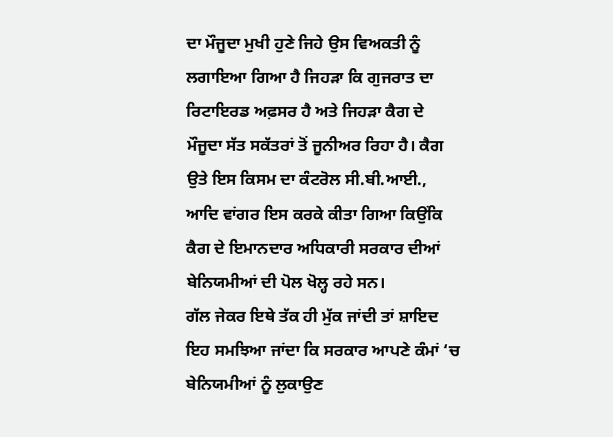ਦਾ ਮੌਜੂਦਾ ਮੁਖੀ ਹੁਣੇ ਜਿਹੇ ਉਸ ਵਿਅਕਤੀ ਨੂੰ ਲਗਾਇਆ ਗਿਆ ਹੈ ਜਿਹੜਾ ਕਿ ਗੁਜਰਾਤ ਦਾ ਰਿਟਾਇਰਡ ਅਫ਼ਸਰ ਹੈ ਅਤੇ ਜਿਹੜਾ ਕੈਗ ਦੇ ਮੌਜੂਦਾ ਸੱਤ ਸਕੱਤਰਾਂ ਤੋਂ ਜੂਨੀਅਰ ਰਿਹਾ ਹੈ। ਕੈਗ ਉਤੇ ਇਸ ਕਿਸਮ ਦਾ ਕੰਟਰੋਲ ਸੀ.ਬੀ.ਆਈ., ਆਦਿ ਵਾਂਗਰ ਇਸ ਕਰਕੇ ਕੀਤਾ ਗਿਆ ਕਿਉਂਕਿ ਕੈਗ ਦੇ ਇਮਾਨਦਾਰ ਅਧਿਕਾਰੀ ਸਰਕਾਰ ਦੀਆਂ ਬੇਨਿਯਮੀਆਂ ਦੀ ਪੋਲ ਖੋਲ੍ਹ ਰਹੇ ਸਨ।
ਗੱਲ ਜੇਕਰ ਇਥੇ ਤੱਕ ਹੀ ਮੁੱਕ ਜਾਂਦੀ ਤਾਂ ਸ਼ਾਇਦ ਇਹ ਸਮਝਿਆ ਜਾਂਦਾ ਕਿ ਸਰਕਾਰ ਆਪਣੇ ਕੰਮਾਂ ‘ਚ ਬੇਨਿਯਮੀਆਂ ਨੂੰ ਲੁਕਾਉਣ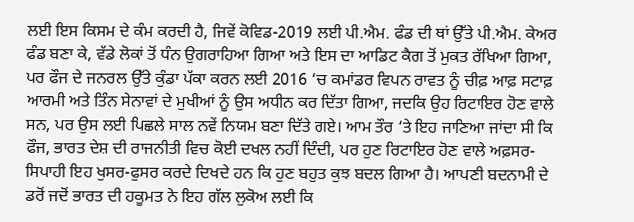ਲਈ ਇਸ ਕਿਸਮ ਦੇ ਕੰਮ ਕਰਦੀ ਹੈ, ਜਿਵੇਂ ਕੋਵਿਡ-2019 ਲਈ ਪੀ.ਐਮ. ਫੰਡ ਦੀ ਥਾਂ ਉੱਤੇ ਪੀ.ਐਮ. ਕੇਅਰ ਫੰਡ ਬਣਾ ਕੇ, ਵੱਡੇ ਲੋਕਾਂ ਤੋਂ ਧੰਨ ਉਗਰਾਹਿਆ ਗਿਆ ਅਤੇ ਇਸ ਦਾ ਆਡਿਟ ਕੈਗ ਤੋਂ ਮੁਕਤ ਰੱਖਿਆ ਗਿਆ, ਪਰ ਫੌਜ ਦੇ ਜਨਰਲ ਉੱਤੇ ਕੁੰਡਾ ਪੱਕਾ ਕਰਨ ਲਈ 2016 ‘ਚ ਕਮਾਂਡਰ ਵਿਪਨ ਰਾਵਤ ਨੂੰ ਚੀਫ਼ ਆਫ਼ ਸਟਾਫ਼ ਆਰਮੀ ਅਤੇ ਤਿੰਨ ਸੇਨਾਵਾਂ ਦੇ ਮੁਖੀਆਂ ਨੂੰ ਉਸ ਅਧੀਨ ਕਰ ਦਿੱਤਾ ਗਿਆ, ਜਦਕਿ ਉਹ ਰਿਟਾਇਰ ਹੋਣ ਵਾਲੇ ਸਨ, ਪਰ ਉਸ ਲਈ ਪਿਛਲੇ ਸਾਲ ਨਵੇਂ ਨਿਯਮ ਬਣਾ ਦਿੱਤੇ ਗਏ। ਆਮ ਤੌਰ ‘ਤੇ ਇਹ ਜਾਣਿਆ ਜਾਂਦਾ ਸੀ ਕਿ ਫੌਜ, ਭਾਰਤ ਦੇਸ਼ ਦੀ ਰਾਜਨੀਤੀ ਵਿਚ ਕੋਈ ਦਖਲ ਨਹੀਂ ਦਿੰਦੀ, ਪਰ ਹੁਣ ਰਿਟਾਇਰ ਹੋਣ ਵਾਲੇ ਅਫ਼ਸਰ-ਸਿਪਾਹੀ ਇਹ ਖੁਸਰ-ਫੁਸਰ ਕਰਦੇ ਦਿਖਦੇ ਹਨ ਕਿ ਹੁਣ ਬਹੁਤ ਕੁਝ ਬਦਲ ਗਿਆ ਹੈ। ਆਪਣੀ ਬਦਨਾਮੀ ਦੇ ਡਰੋਂ ਜਦੋਂ ਭਾਰਤ ਦੀ ਹਕੂਮਤ ਨੇ ਇਹ ਗੱਲ ਲੁਕੋਅ ਲਈ ਕਿ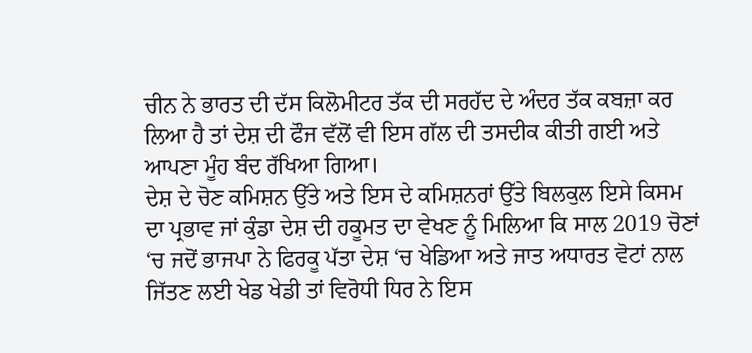ਚੀਨ ਨੇ ਭਾਰਤ ਦੀ ਦੱਸ ਕਿਲੋਮੀਟਰ ਤੱਕ ਦੀ ਸਰਹੱਦ ਦੇ ਅੰਦਰ ਤੱਕ ਕਬਜ਼ਾ ਕਰ ਲਿਆ ਹੈ ਤਾਂ ਦੇਸ਼ ਦੀ ਫੌਜ ਵੱਲੋਂ ਵੀ ਇਸ ਗੱਲ ਦੀ ਤਸਦੀਕ ਕੀਤੀ ਗਈ ਅਤੇ ਆਪਣਾ ਮੂੰਹ ਬੰਦ ਰੱਖਿਆ ਗਿਆ।
ਦੇਸ਼ ਦੇ ਚੋਣ ਕਮਿਸ਼ਨ ਉੱਤੇ ਅਤੇ ਇਸ ਦੇ ਕਮਿਸ਼ਨਰਾਂ ਉੱਤੇ ਬਿਲਕੁਲ ਇਸੇ ਕਿਸਮ ਦਾ ਪ੍ਰਭਾਵ ਜਾਂ ਕੁੰਡਾ ਦੇਸ਼ ਦੀ ਹਕੂਮਤ ਦਾ ਵੇਖਣ ਨੂੰ ਮਿਲਿਆ ਕਿ ਸਾਲ 2019 ਚੋਣਾਂ ‘ਚ ਜਦੋਂ ਭਾਜਪਾ ਨੇ ਫਿਰਕੂ ਪੱਤਾ ਦੇਸ਼ ‘ਚ ਖੇਡਿਆ ਅਤੇ ਜਾਤ ਅਧਾਰਤ ਵੋਟਾਂ ਨਾਲ ਜਿੱਤਣ ਲਈ ਖੇਡ ਖੇਡੀ ਤਾਂ ਵਿਰੋਧੀ ਧਿਰ ਨੇ ਇਸ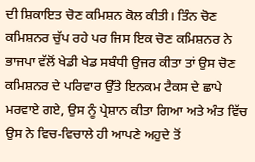ਦੀ ਸ਼ਿਕਾਇਤ ਚੋਣ ਕਮਿਸ਼ਨ ਕੋਲ ਕੀਤੀ। ਤਿੰਨ ਚੋਣ ਕਮਿਸ਼ਨਰ ਚੁੱਪ ਰਹੇ ਪਰ ਜਿਸ ਇਕ ਚੋਣ ਕਮਿਸ਼ਨਰ ਨੇ ਭਾਜਪਾ ਵੱਲੋਂ ਖੇਡੀ ਖੇਡ ਸਬੰਧੀ ਉਜਰ ਕੀਤਾ ਤਾਂ ਉਸ ਚੋਣ ਕਮਿਸ਼ਨਰ ਦੇ ਪਰਿਵਾਰ ਉੱਤੇ ਇਨਕਮ ਟੈਕਸ ਦੇ ਛਾਪੇ ਮਰਵਾਏ ਗਏ, ਉਸ ਨੂੰ ਪ੍ਰੇਸ਼ਾਨ ਕੀਤਾ ਗਿਆ ਅਤੇ ਅੰਤ ਵਿੱਚ ਉਸ ਨੇ ਵਿਚ-ਵਿਚਾਲੇ ਹੀ ਆਪਣੇ ਅਹੁਦੇ ਤੋਂ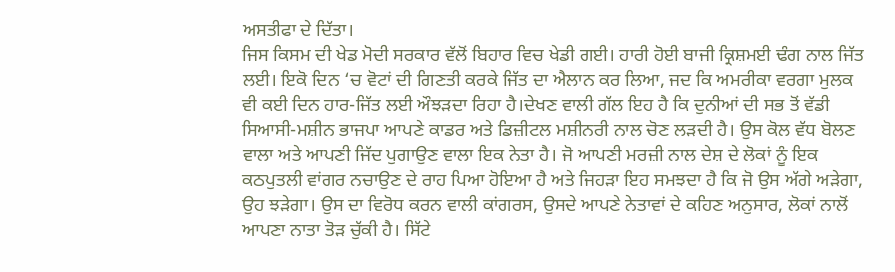ਅਸਤੀਫਾ ਦੇ ਦਿੱਤਾ।
ਜਿਸ ਕਿਸਮ ਦੀ ਖੇਡ ਮੋਦੀ ਸਰਕਾਰ ਵੱਲੋਂ ਬਿਹਾਰ ਵਿਚ ਖੇਡੀ ਗਈ। ਹਾਰੀ ਹੋਈ ਬਾਜੀ ਕ੍ਰਿਸ਼ਮਈ ਢੰਗ ਨਾਲ ਜਿੱਤ ਲਈ। ਇਕੋ ਦਿਨ ‘ਚ ਵੋਟਾਂ ਦੀ ਗਿਣਤੀ ਕਰਕੇ ਜਿੱਤ ਦਾ ਐਲਾਨ ਕਰ ਲਿਆ, ਜਦ ਕਿ ਅਮਰੀਕਾ ਵਰਗਾ ਮੁਲਕ ਵੀ ਕਈ ਦਿਨ ਹਾਰ-ਜਿੱਤ ਲਈ ਔਝੜਦਾ ਰਿਹਾ ਹੈ।ਦੇਖਣ ਵਾਲੀ ਗੱਲ ਇਹ ਹੈ ਕਿ ਦੁਨੀਆਂ ਦੀ ਸਭ ਤੋਂ ਵੱਡੀ ਸਿਆਸੀ-ਮਸ਼ੀਨ ਭਾਜਪਾ ਆਪਣੇ ਕਾਡਰ ਅਤੇ ਡਿਜ਼ੀਟਲ ਮਸ਼ੀਨਰੀ ਨਾਲ ਚੋਣ ਲੜਦੀ ਹੈ। ਉਸ ਕੋਲ ਵੱਧ ਬੋਲਣ ਵਾਲਾ ਅਤੇ ਆਪਣੀ ਜਿੱਦ ਪੁਗਾਉਣ ਵਾਲਾ ਇਕ ਨੇਤਾ ਹੈ। ਜੋ ਆਪਣੀ ਮਰਜ਼ੀ ਨਾਲ ਦੇਸ਼ ਦੇ ਲੋਕਾਂ ਨੂੰ ਇਕ ਕਠਪੁਤਲੀ ਵਾਂਗਰ ਨਚਾਉਣ ਦੇ ਰਾਹ ਪਿਆ ਹੋਇਆ ਹੈ ਅਤੇ ਜਿਹੜਾ ਇਹ ਸਮਝਦਾ ਹੈ ਕਿ ਜੋ ਉਸ ਅੱਗੇ ਅੜੇਗਾ, ਉਹ ਝੜੇਗਾ। ਉਸ ਦਾ ਵਿਰੋਧ ਕਰਨ ਵਾਲੀ ਕਾਂਗਰਸ, ਉਸਦੇ ਆਪਣੇ ਨੇਤਾਵਾਂ ਦੇ ਕਹਿਣ ਅਨੁਸਾਰ, ਲੋਕਾਂ ਨਾਲੋਂ ਆਪਣਾ ਨਾਤਾ ਤੋੜ ਚੁੱਕੀ ਹੈ। ਸਿੱਟੇ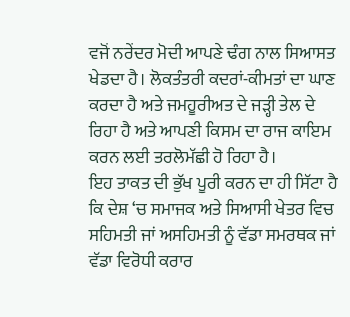ਵਜੋਂ ਨਰੇਂਦਰ ਮੋਦੀ ਆਪਣੇ ਢੰਗ ਨਾਲ ਸਿਆਸਤ ਖੇਡਦਾ ਹੈ। ਲੋਕਤੰਤਰੀ ਕਦਰਾਂ-ਕੀਮਤਾਂ ਦਾ ਘਾਣ ਕਰਦਾ ਹੈ ਅਤੇ ਜਮਹੂਰੀਅਤ ਦੇ ਜੜ੍ਹੀ ਤੇਲ ਦੇ ਰਿਹਾ ਹੈ ਅਤੇ ਆਪਣੀ ਕਿਸਮ ਦਾ ਰਾਜ ਕਾਇਮ ਕਰਨ ਲਈ ਤਰਲੋਮੱਛੀ ਹੋ ਰਿਹਾ ਹੈ।
ਇਹ ਤਾਕਤ ਦੀ ਭੁੱਖ ਪੂਰੀ ਕਰਨ ਦਾ ਹੀ ਸਿੱਟਾ ਹੈ ਕਿ ਦੇਸ਼ ‘ਚ ਸਮਾਜਕ ਅਤੇ ਸਿਆਸੀ ਖੇਤਰ ਵਿਚ ਸਹਿਮਤੀ ਜਾਂ ਅਸਹਿਮਤੀ ਨੂੰ ਵੱਡਾ ਸਮਰਥਕ ਜਾਂ ਵੱਡਾ ਵਿਰੋਧੀ ਕਰਾਰ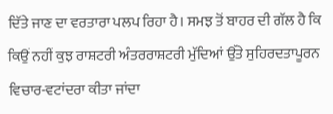ਦਿੱਤੇ ਜਾਣ ਦਾ ਵਰਤਾਰਾ ਪਲਪ ਰਿਹਾ ਹੈ। ਸਮਝ ਤੋਂ ਬਾਹਰ ਦੀ ਗੱਲ ਹੈ ਕਿ ਕਿਉਂ ਨਹੀਂ ਕੁਝ ਰਾਸ਼ਟਰੀ ਅੰਤਰਰਾਸ਼ਟਰੀ ਮੁੱਦਿਆਂ ਉੱਤੇ ਸੁਹਿਰਦਤਾਪੂਰਨ ਵਿਚਾਰ-ਵਟਾਂਦਰਾ ਕੀਤਾ ਜਾਂਦਾ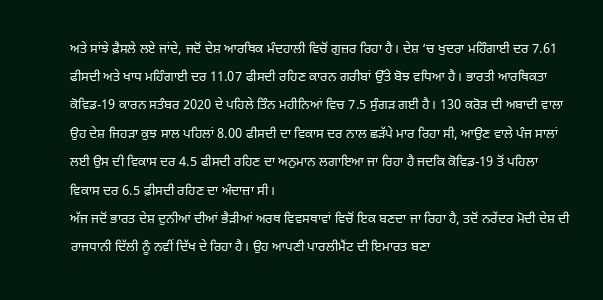ਅਤੇ ਸਾਂਝੇ ਫ਼ੈਸਲੇ ਲਏ ਜਾਂਦੇ, ਜਦੋਂ ਦੇਸ਼ ਆਰਥਿਕ ਮੰਦਹਾਲੀ ਵਿਚੋਂ ਗੁਜ਼ਰ ਰਿਹਾ ਹੈ। ਦੇਸ਼ ‘ਚ ਖੁਦਰਾ ਮਹਿੰਗਾਈ ਦਰ 7.61 ਫੀਸਦੀ ਅਤੇ ਖਾਧ ਮਹਿੰਗਾਈ ਦਰ 11.07 ਫੀਸਦੀ ਰਹਿਣ ਕਾਰਨ ਗਰੀਬਾਂ ਉੱਤੇ ਬੋਝ ਵਧਿਆ ਹੈ। ਭਾਰਤੀ ਆਰਥਿਕਤਾ ਕੋਵਿਡ-19 ਕਾਰਨ ਸਤੰਬਰ 2020 ਦੇ ਪਹਿਲੇ ਤਿੰਨ ਮਹੀਨਿਆਂ ਵਿਚ 7.5 ਸੁੰਗੜ ਗਈ ਹੈ। 130 ਕਰੋੜ ਦੀ ਅਬਾਦੀ ਵਾਲਾ ਉਹ ਦੇਸ਼ ਜਿਹੜਾ ਕੁਝ ਸਾਲ ਪਹਿਲਾਂ 8.00 ਫੀਸਦੀ ਦਾ ਵਿਕਾਸ ਦਰ ਨਾਲ ਛੜੱਪੇ ਮਾਰ ਰਿਹਾ ਸੀ, ਆਉਣ ਵਾਲੇ ਪੰਜ ਸਾਲਾਂ ਲਈ ਉਸ ਦੀ ਵਿਕਾਸ ਦਰ 4.5 ਫੀਸਦੀ ਰਹਿਣ ਦਾ ਅਨੁਮਾਨ ਲਗਾਇਆ ਜਾ ਰਿਹਾ ਹੈ ਜਦਕਿ ਕੋਵਿਡ-19 ਤੋਂ ਪਹਿਲਾ ਵਿਕਾਸ ਦਰ 6.5 ਫ਼ੀਸਦੀ ਰਹਿਣ ਦਾ ਅੰਦਾਜ਼ਾ ਸੀ।
ਅੱਜ ਜਦੋਂ ਭਾਰਤ ਦੇਸ਼ ਦੁਨੀਆਂ ਦੀਆਂ ਭੈੜੀਆਂ ਅਰਥ ਵਿਵਸਥਾਵਾਂ ਵਿਚੋਂ ਇਕ ਬਣਦਾ ਜਾ ਰਿਹਾ ਹੈ, ਤਦੋਂ ਨਰੇਂਦਰ ਮੋਦੀ ਦੇਸ਼ ਦੀ ਰਾਜਧਾਨੀ ਦਿੱਲੀ ਨੂੰ ਨਵੀਂ ਦਿੱਖ ਦੇ ਰਿਹਾ ਹੈ। ਉਹ ਆਪਣੀ ਪਾਰਲੀਮੈਂਟ ਦੀ ਇਮਾਰਤ ਬਣਾ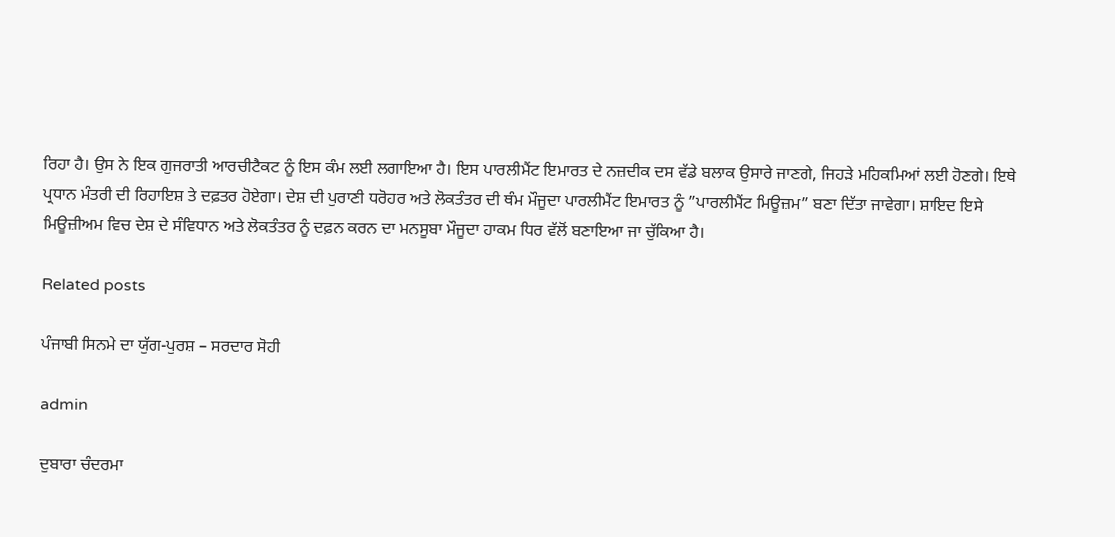ਰਿਹਾ ਹੈ। ਉਸ ਨੇ ਇਕ ਗੁਜਰਾਤੀ ਆਰਚੀਟੈਕਟ ਨੂੰ ਇਸ ਕੰਮ ਲਈ ਲਗਾਇਆ ਹੈ। ਇਸ ਪਾਰਲੀਮੈਂਟ ਇਮਾਰਤ ਦੇ ਨਜ਼ਦੀਕ ਦਸ ਵੱਡੇ ਬਲਾਕ ਉਸਾਰੇ ਜਾਣਗੇ, ਜਿਹੜੇ ਮਹਿਕਮਿਆਂ ਲਈ ਹੋਣਗੇ। ਇਥੇ ਪ੍ਰਧਾਨ ਮੰਤਰੀ ਦੀ ਰਿਹਾਇਸ਼ ਤੇ ਦਫ਼ਤਰ ਹੋਏਗਾ। ਦੇਸ਼ ਦੀ ਪੁਰਾਣੀ ਧਰੋਹਰ ਅਤੇ ਲੋਕਤੰਤਰ ਦੀ ਥੰਮ ਮੌਜੂਦਾ ਪਾਰਲੀਮੈਂਟ ਇਮਾਰਤ ਨੂੰ ”ਪਾਰਲੀਮੈਂਟ ਮਿਊਜ਼ਮ” ਬਣਾ ਦਿੱਤਾ ਜਾਵੇਗਾ। ਸ਼ਾਇਦ ਇਸੇ ਮਿਊਜ਼ੀਅਮ ਵਿਚ ਦੇਸ਼ ਦੇ ਸੰਵਿਧਾਨ ਅਤੇ ਲੋਕਤੰਤਰ ਨੂੰ ਦਫ਼ਨ ਕਰਨ ਦਾ ਮਨਸੂਬਾ ਮੌਜੂਦਾ ਹਾਕਮ ਧਿਰ ਵੱਲੋਂ ਬਣਾਇਆ ਜਾ ਚੁੱਕਿਆ ਹੈ।

Related posts

ਪੰਜਾਬੀ ਸਿਨਮੇ ਦਾ ਯੁੱਗ-ਪੁਰਸ਼ – ਸਰਦਾਰ ਸੋਹੀ

admin

ਦੁਬਾਰਾ ਚੰਦਰਮਾ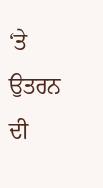‘ਤੇ ਉਤਰਨ ਦੀ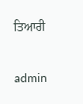ਤਿਆਰੀ

admin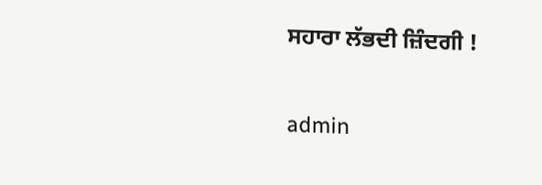ਸਹਾਰਾ ਲੱਭਦੀ ਜ਼ਿੰਦਗੀ !

admin